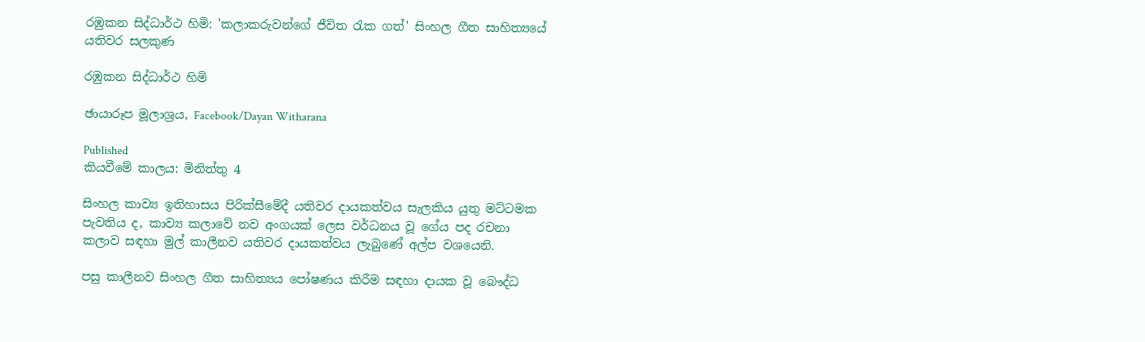රඹුකන සිද්ධාර්ථ හිමි: 'කලාකරුවන්ගේ ජීවිත රැක ගත්' සිංහල ගීත සාහිත්‍යයේ යතිවර සලකුණ

රඹුකන සිද්ධාර්ථ හිමි

ඡායාරූප මූලාශ්‍රය, Facebook/Dayan Witharana

Published
කියවීමේ කාලය: මිනිත්තු 4

සිංහල කාව්‍ය ඉතිහාසය පිරික්සීමේදී යතිවර දායකත්වය සැලකිය යුතු මට්ටමක පැවතිය ද, කාව්‍ය කලාවේ නව අංගයක් ලෙස වර්ධනය වූ ගේය පද රචනා කලාව සඳහා මුල් කාලීනව යතිවර දායකත්වය ලැබුණේ අල්ප වශයෙනි.

පසු කාලීනව සිංහල ගීත සාහිත්‍යය පෝෂණය කිරීම සඳහා දායක වූ බෞද්ධ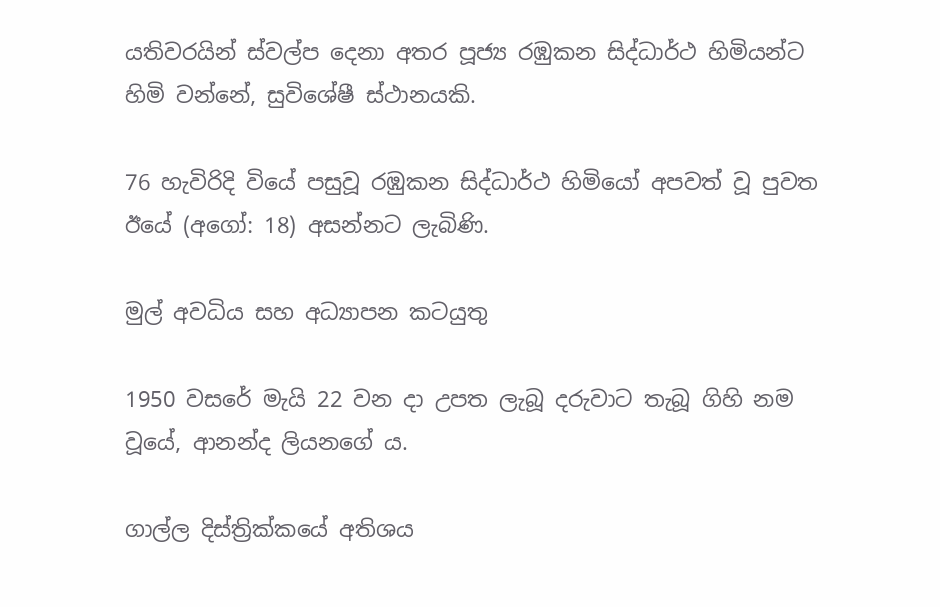යතිවරයින් ස්වල්ප දෙනා අතර පූජ්‍ය රඹුකන සිද්ධාර්ථ හිමියන්ට හිමි වන්නේ, සුවිශේෂී ස්ථානයකි.

76 හැවිරිදි වියේ පසුවූ රඹුකන සිද්ධාර්ථ හිමියෝ අපවත් වූ පුවත ඊයේ (අගෝ: 18) අසන්නට ලැබිණි.

මුල් අවධිය සහ අධ්‍යාපන කටයුතු

1950 වසරේ මැයි 22 වන දා උපත ලැබූ දරුවාට තැබූ ගිහි නම වූයේ, ආනන්ද ලියනගේ ය.

ගාල්ල දිස්ත්‍රික්කයේ අතිශය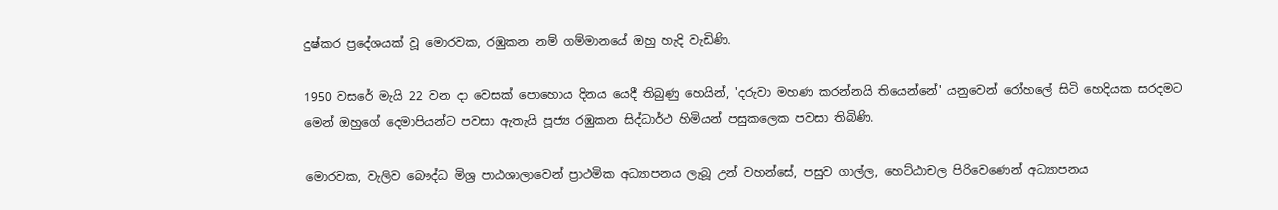දුෂ්කර ප්‍රදේශයක් වූ මොරවක, රඹුකන නම් ගම්මානයේ ඔහු හැදි වැඩිණි.

1950 වසරේ මැයි 22 වන දා වෙසක් පොහොය දිනය යෙදී තිබුණු හෙයින්, 'දරුවා මහණ කරන්නයි තියෙන්නේ' යනුවෙන් රෝහලේ සිටි හෙදියක සරදමට මෙන් ඔහුගේ දෙමාපියන්ට පවසා ඇතැයි පූජ්‍ය රඹුකන සිද්ධාර්ථ හිමියන් පසුකලෙක පවසා තිබිණි.

මොරවක, වැලිව බෞද්ධ මිශ්‍ර පාඨශාලාවෙන් ප්‍රාථමික අධ්‍යාපනය ලැබූ උන් වහන්සේ, පසුව ගාල්ල, හෙට්ඨාචල පිරිවෙණෙන් අධ්‍යාපනය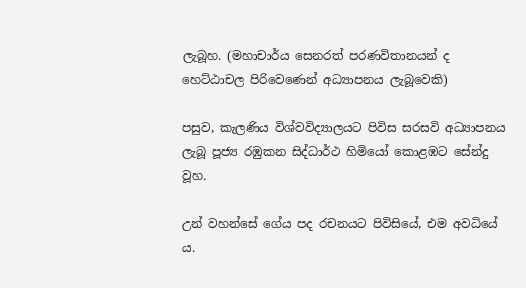ලැබූහ. (මහාචාර්ය සෙනරත් පරණවිතානයන් ද හෙට්ඨාචල පිරිවෙණෙන් අධ්‍යාපනය ලැබූවෙකි)

පසුව, කැලණිය විශ්වවිද්‍යාලයට පිවිස සරසවි අධ්‍යාපනය ලැබූ පූජ්‍ය රඹුකන සිද්ධාර්ථ හිමියෝ කොළඹට සේන්දු වූහ.

උන් වහන්සේ ගේය පද රචනයට පිවිසියේ, එම අවධියේ ය.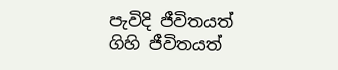පැවිදි ජීවිතයත් ගිහි ජීවිතයත්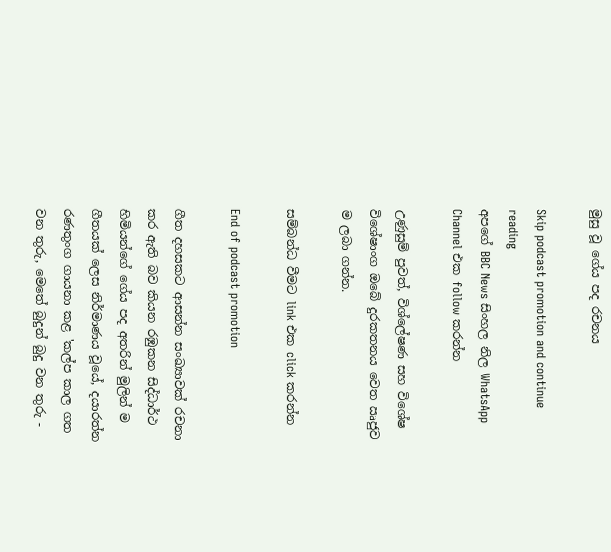මුසු වූ ගේය පද රචනය

Skip podcast promotion and continue reading
අපගේ BBC News සිංහල නිල WhatsApp Channel එක follow කරන්න

උණුසුම් පුවත්, විශ්ලේෂණ සහ විශේෂ විශේෂාංග ඔබේ දුරකතනය වෙත ඍජුව ම ලබා ගන්න.

සම්බන්ධ වීමට link එක click කරන්න

End of podcast promotion

ගීත දහසකට ආසන්න සංඛ්‍යාවක් රචනා කර ඇති බව කියන රඹුකන සිද්ධාර්ථ හිමියන්ගේ ගේය පද අතරින් මුලින් ම ගීතයක් ලෙස නිර්මාණය වූයේ, දයාරත්න රණතුංග ගායනා කළ 'කල්ප කාල ගත වන තුරු, මෙතේ බුදුන් බුදු වන තුරු -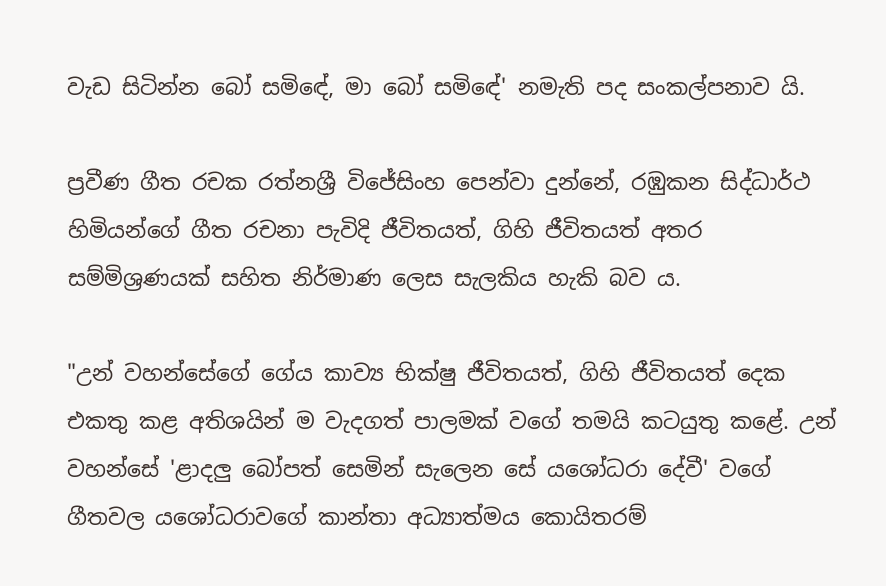වැඩ සිටින්න බෝ සමිඳේ, මා බෝ සමිඳේ' නමැති පද සංකල්පනාව යි.

ප්‍රවීණ ගීත රචක රත්නශ්‍රී විජේසිංහ පෙන්වා දුන්නේ, රඹුකන සිද්ධාර්ථ හිමියන්ගේ ගීත රචනා පැවිදි ජීවිතයත්, ගිහි ජීවිතයත් අතර සම්මිශ්‍රණයක් සහිත නිර්මාණ ලෙස සැලකිය හැකි බව ය.

"උන් වහන්සේගේ ගේය කාව්‍ය භික්ෂු ජීවිතයත්, ගිහි ජීවිතයත් දෙක එකතු කළ අතිශයින් ම වැදගත් පාලමක් වගේ තමයි කටයුතු කළේ. උන් වහන්සේ 'ළාදලු බෝපත් සෙමින් සැලෙන සේ යශෝධරා දේවී' වගේ ගීතවල යශෝධරාවගේ කාන්තා අධ්‍යාත්මය කොයිතරම්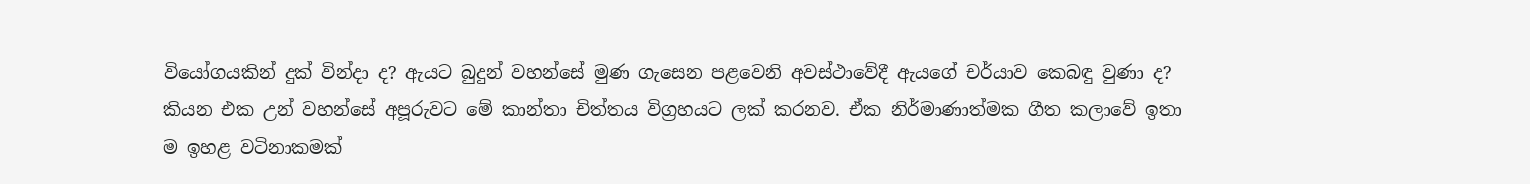වියෝගයකින් දුක් වින්දා ද? ඇයට බුදුන් වහන්සේ මුණ ගැසෙන පළවෙනි අවස්ථාවේදී ඇයගේ චර්යාව කෙබඳු වුණා ද? කියන එක උන් වහන්සේ අපූරුවට මේ කාන්තා චිත්තය විග්‍රහයට ලක් කරනව. ඒක නිර්මාණාත්මක ගීත කලාවේ ඉතා ම ඉහළ වටිනාකමක්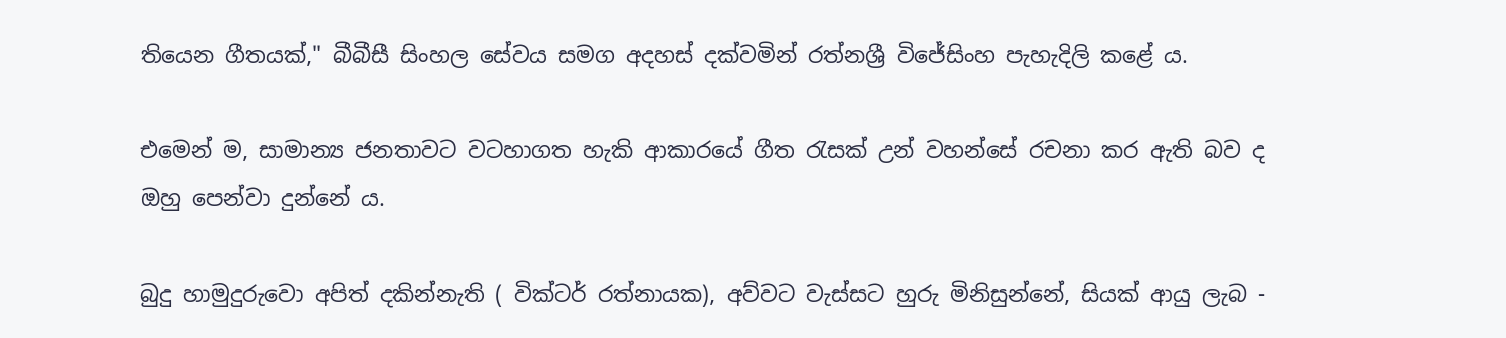තියෙන ගීතයක්," බීබීසී සිංහල සේවය සමග අදහස් දක්වමින් රත්නශ්‍රී විජේසිංහ පැහැදිලි කළේ ය.

එමෙන් ම, සාමාන්‍ය ජනතාවට වටහාගත හැකි ආකාරයේ ගීත රැසක් උන් වහන්සේ රචනා කර ඇති බව ද ඔහු පෙන්වා දුන්නේ ය.

බුදු හාමුදුරුවො අපිත් දකින්නැති ( වික්ටර් රත්නායක), අව්වට වැස්සට හුරු මිනිසුන්නේ, සියක් ආයු ලැබ -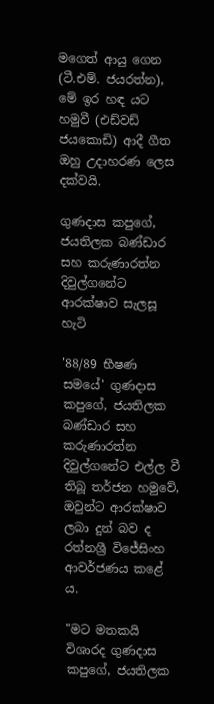මගෙත් ආයු ගෙන (ටී.එම්. ජයරත්න), මේ ඉර හඳ යට හමුවී (එඩ්වඩ් ජයකොඩි) ආදී ගීත ඔහු උදාහරණ ලෙස දක්වයි.

ගුණදාස කපුගේ, ජයතිලක බණ්ඩාර සහ කරුණාරත්න දිවුල්ගනේට ආරක්ෂාව සැලසූ හැටි

'88/89 භීෂණ සමයේ' ගුණදාස කපුගේ, ජයතිලක බණ්ඩාර සහ කරුණාරත්න දිවුල්ගනේට එල්ල වී තිබූ තර්ජන හමුවේ, ඔවුන්ට ආරක්ෂාව ලබා දුන් බව ද රත්නශ්‍රී විජේසිංහ ආවර්ජණය කළේ ය.

"මට මතකයි විශාරද ගුණදාස කපුගේ, ජයතිලක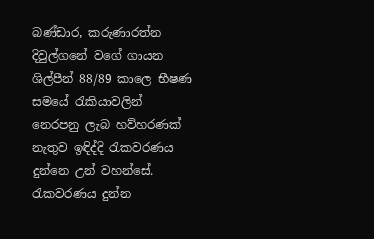බණ්ඩාර, කරුණාරත්න දිවුල්ගනේ වගේ ගායන ශිල්පීන් 88/89 කාලෙ භීෂණ සමයේ රැකියාවලින් නෙරපනු ලැබ හව්හරණක් නැතුව ඉඳිද්දි රැකවරණය දුන්නෙ උන් වහන්සේ. රැකවරණය දුන්න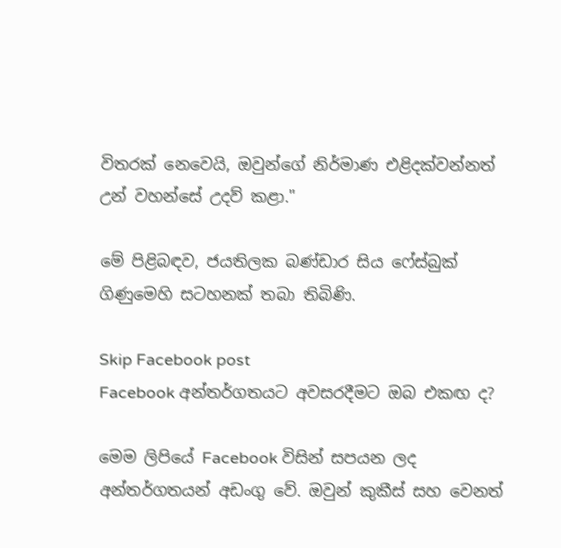විතරක් නෙවෙයි, ඔවුන්ගේ නිර්මාණ එළිදක්වන්නත් උන් වහන්සේ උදව් කළා."

මේ පිළිබඳව, ජයතිලක බණ්ඩාර සිය ෆේස්බුක් ගිණුමෙහි සටහනක් තබා තිබිණි.

Skip Facebook post
Facebook අන්තර්ගතයට අවසරදීමට ඔබ එකඟ ද?

මෙම ලිපියේ Facebook විසින් සපයන ලද අන්තර්ගතයන් අඩංගු වේ. ඔවුන් කුකීස් සහ වෙනත්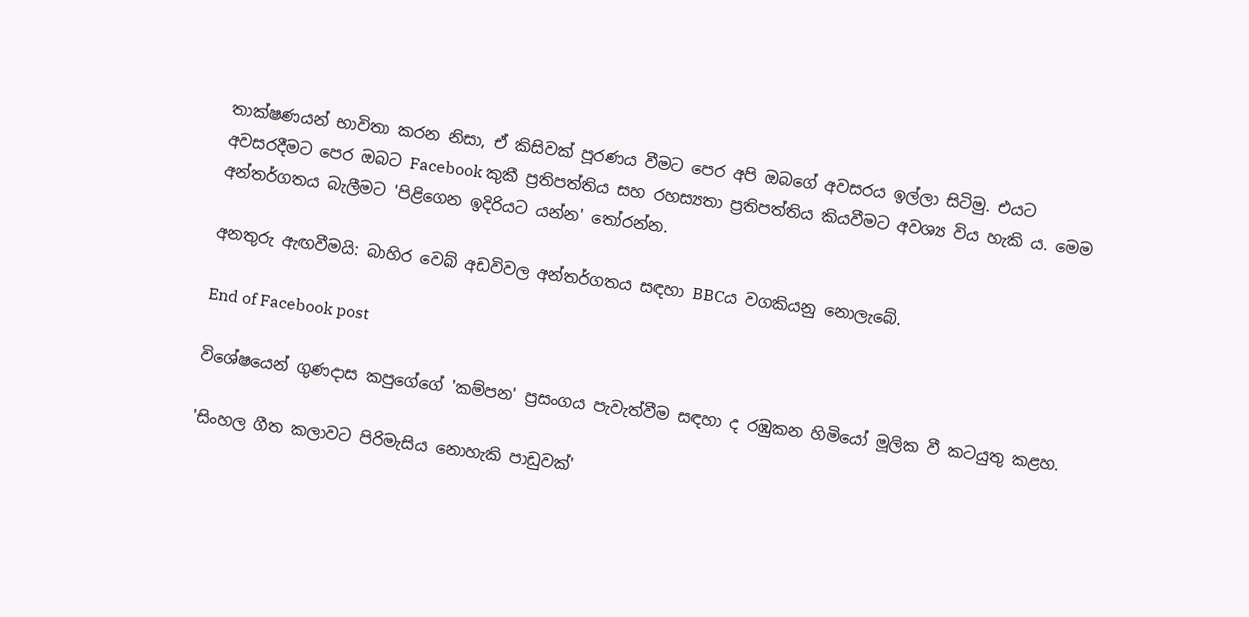තාක්ෂණයන් භාවිතා කරන නිසා, ඒ කිසිවක් පූරණය වීමට පෙර අපි ඔබගේ අවසරය ඉල්ලා සිටිමු. එයට අවසරදීමට පෙර ඔබට Facebook කුකී ප්‍රතිපත්තිය සහ රහස්‍යතා ප්‍රතිපත්තිය කියවීමට අවශ්‍ය විය හැකි ය. මෙම අන්තර්ගතය බැලීමට 'පිළිගෙන ඉදිරියට යන්න' තෝරන්න.

අනතුරු ඇඟවීමයි: බාහිර වෙබ් අඩවිවල අන්තර්ගතය සඳහා BBCය වගකියනු නොලැබේ.

End of Facebook post

විශේෂයෙන් ගුණදාස කපුගේගේ 'කම්පන' ප්‍රසංගය පැවැත්වීම සඳහා ද රඹුකන හිමියෝ මූලික වී කටයුතු කළහ.

'සිංහල ගීත කලාවට පිරිමැසිය නොහැකි පාඩුවක්'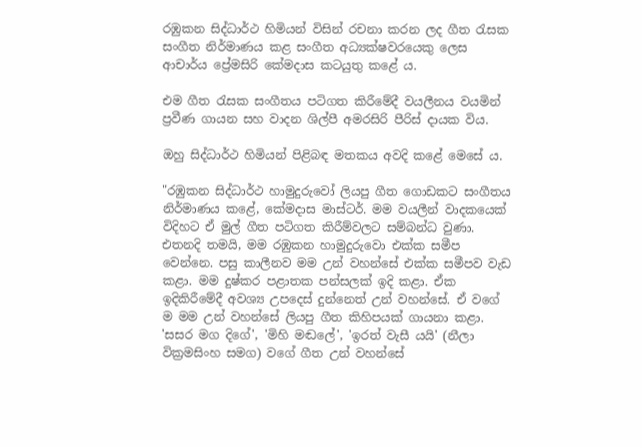රඹුකන සිද්ධාර්ථ හිමියන් විසින් රචනා කරන ලද ගීත රැසක සංගීත නිර්මාණය කළ සංගීත අධ්‍යක්ෂවරයෙකු ලෙස ආචාර්ය ප්‍රේමසිරි කේමදාස කටයුතු කළේ ය.

එම ගීත රැසක සංගීතය පටිගත කිරීමේදී වයලීනය වයමින් ප්‍රවීණ ගායන සහ වාදන ශිල්පී අමරසිරි පීරිස් දායක විය.

ඔහු සිද්ධාර්ථ හිමියන් පිළිබඳ මතකය අවදි කළේ මෙසේ ය.

"රඹුකන සිද්ධාර්ථ හාමුදුරුවෝ ලියපු ගීත ගොඩකට සංගීතය නිර්මාණය කළේ, කේමදාස මාස්ටර්. මම වයලීන් වාදකයෙක් විදිහට ඒ මුල් ගීත පටිගත කිරීම්වලට සම්බන්ධ වුණා. එතනදි තමයි, මම රඹුකන හාමුදුරුවො එක්ක සමීප වෙන්නෙ. පසු කාලීනව මම උන් වහන්සේ එක්ක සමීපව වැඩ කළා. මම දුෂ්කර පළාතක පන්සලක් ඉදි කළා. ඒක ඉදිකිරීමේදී අවශ්‍ය උපදෙස් දුන්නෙත් උන් වහන්සේ. ඒ වගේ ම මම උන් වහන්සේ ලියපු ගීත කිහිපයක් ගායනා කළා. 'සසර මග දිගේ', 'මිහි මඬලේ', 'ඉරත් වැසී යයි' (නීලා වික්‍රමසිංහ සමග) වගේ ගීත උන් වහන්සේ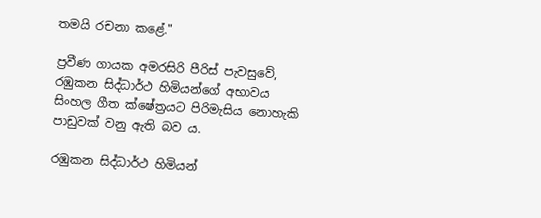තමයි රචනා කළේ."

ප්‍රවීණ ගායක අමරසිරි පීරිස් පැවසුවේ, රඹුකන සිද්ධාර්ථ හිමියන්ගේ අභාවය සිංහල ගීත ක්ෂේත්‍රයට පිරිමැසිය නොහැකි පාඩුවක් වනු ඇති බව ය.

රඹුකන සිද්ධාර්ථ හිමියන්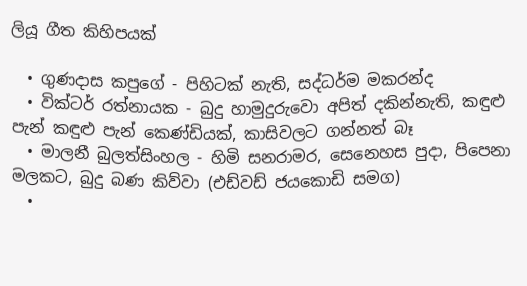ලියූ ගීත කිහිපයක්

  • ගුණදාස කපුගේ - පිහිටක් නැති, සද්ධර්ම මකරන්ද
  • වික්ටර් රත්නායක - බුදු හාමුදුරුවො අපිත් දකින්නැති, කඳුළු පැන් කඳුළු පැන් කෙණ්ඩියක්, කාසිවලට ගන්නත් බෑ
  • මාලනී බුලත්සිංහල - හිමි සනරාමර, සෙනෙහස පුදා, පිපෙනා මලකට, බුදු බණ කිව්වා (එඩ්වඩ් ජයකොඩි සමග)
  •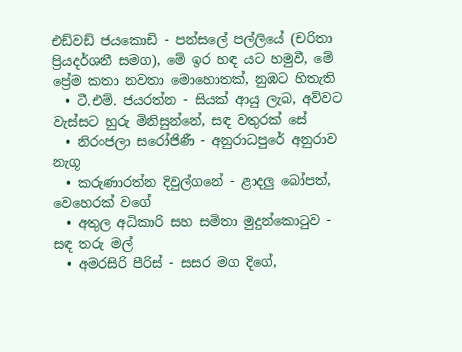එඩ්වඩ් ජයකොඩි - පන්සලේ පල්ලියේ (චරිතා ප්‍රියදර්ශනී සමග), මේ ඉර හඳ යට හමුවී, මේ ප්‍රේම කතා නවතා මොහොතක්, නුඹට හිතැති
  • ටී.එම්. ජයරත්න - සියක් ආයු ලැබ, අව්වට වැස්සට හුරු මිනිසුන්නේ, සඳ වතුරක් සේ
  • නිරංජලා සරෝජිණී - අනුරාධපුරේ අනුරාව නැගූ
  • කරුණාරත්න දිවුල්ගනේ - ළාදලු බෝපත්, වෙහෙරක් වගේ
  • අතුල අධිකාරි සහ සමිතා මුදුන්කොටුව - සඳ තරු මල්
  • අමරසිරි පීරිස් - සසර මග දිගේ,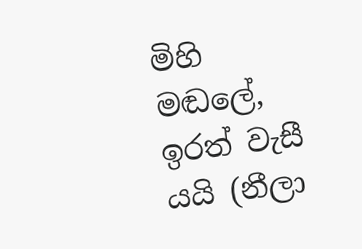මිහි මඬලේ, ඉරත් වැසී යයි (නීලා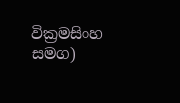වික්‍රමසිංහ සමග)